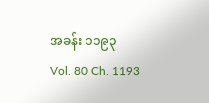အခန်း ၁၁၉၃
Vol. 80 Ch. 1193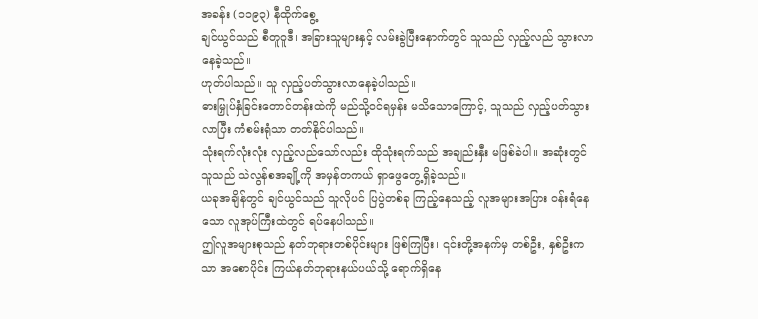အခန်း (၁၁၉၃) နီထိုက်စွေ့
ချင်ယွင်သည် စီတူဝူဒီ၊ အခြားသူများနှင့် လမ်းခွဲပြီးနောက်တွင် သူသည် လှည့်လည် သွားလာနေခဲ့သည်။
ဟုတ်ပါသည်။ သူ လှည့်ပတ်သွားလာနေခဲ့ပါသည်။
ဓားမြှုပ်နှံခြင်းတောင်တန်းထဲကို မည်သို့ဝင်ရမှန်း မသိသောကြောင့်, သူသည် လှည့်ပတ်သွားလာပြီး ကံစမ်းရုံသာ တတ်နိုင်ပါသည်။
သုံးရက်လုံးလုံး လှည့်လည်သော်လည်း ထိုသုံးရက်သည် အချည်းနှီး မဖြစ်ခဲပါ။ အဆုံးတွင် သူသည် သဲလွန်စအချို့ကို အမှန်တကယ် ရှာဖွေတွေ့ရှိခဲ့သည်။
ယခုအချိန်တွင် ချင်ယွင်သည် သူလိုပင် ပြပွဲတစ်ခု ကြည့်နေသည့် လူအများအပြား ဝန်းရံနေသော လူအုပ်ကြီးထဲတွင် ရပ်နေပါသည်။
ဤလူအများစုသည် နတ်ဘုရားတစ်ပိုင်းများ ဖြစ်ကြပြီး၊ ၎င်းတို့အနက်မှ တစ်ဦး, နှစ်ဦးက သာ အစောပိုင်း ကြယ်နတ်ဘုရားနယ်ပယ်သို့ ရောက်ရှိနေ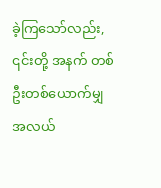ခဲ့ကြသော်လည်း, ၎င်းတို့ အနက် တစ်ဦးတစ်ယောက်မျှ အလယ်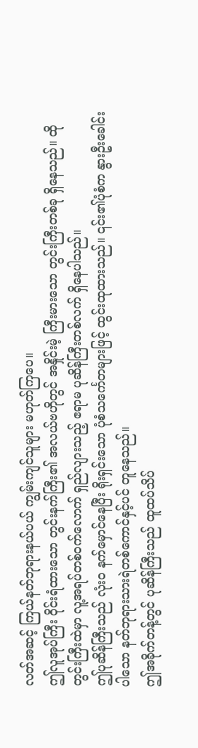လတ်အဆင့် ကြယ်နတ်ဘုရားနယ်ပယ် ကျွမ်းကျင်သူများ မဟုတ်ကြပေ။
ဤလူအုပ်ကြီး ဝိုင်းရံထားသော တွင်းနက်ကြီး၏ အလယ်ဗဟိုတွင် အနှိုင်းမဲ့ ကြီးမားသော တွင်းကြီးတစ်ခု ရှိနေသည်။ ထိုတွင်းကြီးထဲမှာ လူ့အရပ်တစ်ဝက်လောက် ရှည်လျားသည့် ဧရာမ ပုဆိန်ကြီးတစ်လက် ရှိနေပါသည်။
ဤပုဆိန်ကြီးသည် လုံးဝ နက်မှောင်နေပြီး ရိုးရှင်းသော ပုံစံသင်္ကေတများဖြင့် ထွင်းထုထားသည်။ ၎င်း၏ပုံစံက နွားဦးခေါင်းပါသော နတ်ဘုရားသားရဲတစ်ကောင်နှင့်ပင် တူနေသည်။
ဤအခိုက်တန့်တွင် ပုဆိန်ကြီးသည် ထူထပ်သိပ်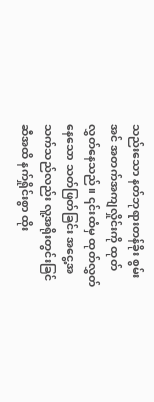သည်းသော နတ်ဘုရားတန်ခိုး စွမ်းအင် အတက်အကျလှိုင်းကို ထုတ်လွှတ်နေသည်။ ၎င်းထံမှ ထုတ်လွှတ်နေသော သတ်ဖြတ်ခြင်း အငွေ့အသက်သည်လည်း လူ့အရိုးတွင်းခြင်ဆီအထိ နက်ရှိုင်းစွာ ထိုး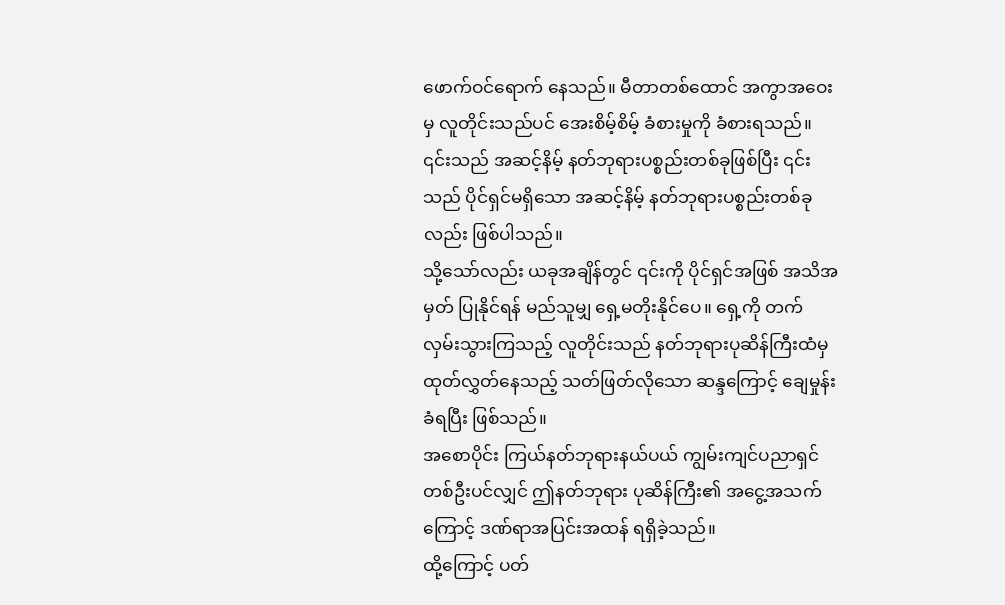ဖောက်ဝင်ရောက် နေသည်။ မီတာတစ်ထောင် အကွာအဝေးမှ လူတိုင်းသည်ပင် အေးစိမ့်စိမ့် ခံစားမှုကို ခံစားရသည်။
၎င်းသည် အဆင့်နိမ့် နတ်ဘုရားပစ္စည်းတစ်ခုဖြစ်ပြီး ၎င်းသည် ပိုင်ရှင်မရှိသော အဆင့်နိမ့် နတ်ဘုရားပစ္စည်းတစ်ခုလည်း ဖြစ်ပါသည်။
သို့သော်လည်း ယခုအချိန်တွင် ၎င်းကို ပိုင်ရှင်အဖြစ် အသိအမှတ် ပြုနိုင်ရန် မည်သူမျှ ရှေ့မတိုးနိုင်ပေ။ ရှေ့ကို တက်လှမ်းသွားကြသည့် လူတိုင်းသည် နတ်ဘုရားပုဆိန်ကြီးထံမှ ထုတ်လွှတ်နေသည့် သတ်ဖြတ်လိုသော ဆန္ဒကြောင့် ချေမှုန်းခံရပြီး ဖြစ်သည်။
အစောပိုင်း ကြယ်နတ်ဘုရားနယ်ပယ် ကျွမ်းကျင်ပညာရှင်တစ်ဦးပင်လျှင် ဤနတ်ဘုရား ပုဆိန်ကြီး၏ အငွေ့အသက်ကြောင့် ဒဏ်ရာအပြင်းအထန် ရရှိခဲ့သည်။
ထို့ကြောင့် ပတ်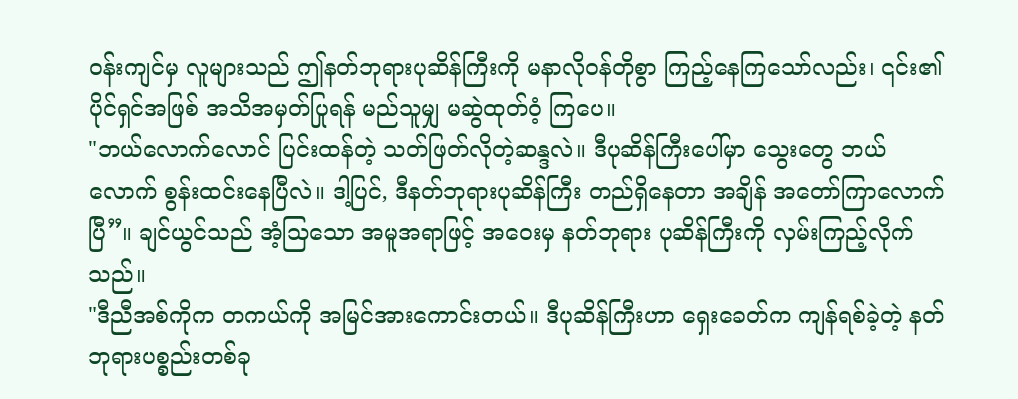ဝန်းကျင်မှ လူများသည် ဤနတ်ဘုရားပုဆိန်ကြီးကို မနာလိုဝန်တိုစွာ ကြည့်နေကြသော်လည်း၊ ၎င်း၏ပိုင်ရှင်အဖြစ် အသိအမှတ်ပြုရန် မည်သူမျှ မဆွဲထုတ်ဝံ့ ကြပေ။
"ဘယ်လောက်လောင် ပြင်းထန်တဲ့ သတ်ဖြတ်လိုတဲ့ဆန္ဒလဲ။ ဒီပုဆိန်ကြီးပေါ်မှာ သွေးတွေ ဘယ်လောက် စွန်းထင်းနေပြီလဲ။ ဒါ့ပြင်, ဒီနတ်ဘုရားပုဆိန်ကြီး တည်ရှိနေတာ အချိန် အတော်ကြာလောက်ပြီ”။ ချင်ယွင်သည် အံ့သြသော အမူအရာဖြင့် အဝေးမှ နတ်ဘုရား ပုဆိန်ကြီးကို လှမ်းကြည့်လိုက်သည်။
"ဒီညီအစ်ကိုက တကယ်ကို အမြင်အားကောင်းတယ်။ ဒီပုဆိန်ကြီးဟာ ရှေးခေတ်က ကျန်ရစ်ခဲ့တဲ့ နတ်ဘုရားပစ္စည်းတစ်ခု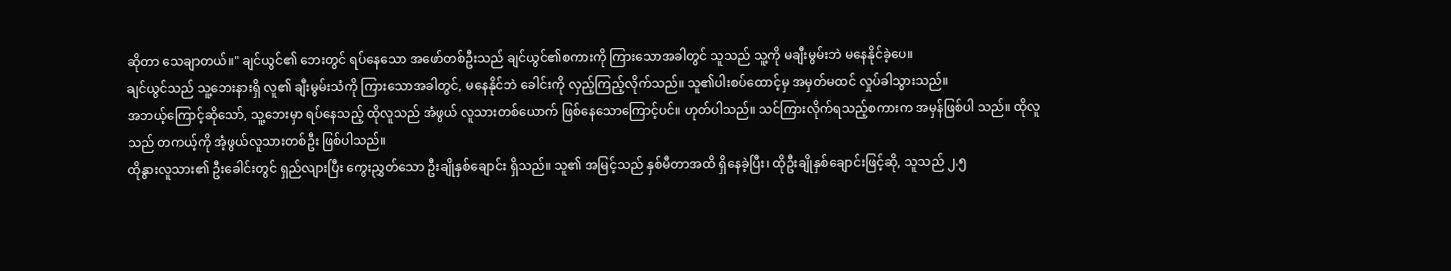ဆိုတာ သေချာတယ်။" ချင်ယွင်၏ ဘေးတွင် ရပ်နေသော အဖော်တစ်ဦးသည် ချင်ယွင်၏စကားကို ကြားသောအခါတွင် သူသည် သူ့ကို မချီးမွမ်းဘဲ မနေနိုင်ခဲ့ပေ။
ချင်ယွင်သည် သူ့ဘေးနားရှိ လူ၏ ချီးမွမ်းသံကို ကြားသောအခါတွင်, မနေနိုင်ဘဲ ခေါင်းကို လှည့်ကြည့်လိုက်သည်။ သူ၏ပါးစပ်ထောင့်မှ အမှတ်မထင် လှုပ်ခါသွားသည်။
အဘယ့်ကြောင့်ဆိုသော်, သူ့ဘေးမှာ ရပ်နေသည့် ထိုလူသည် အံဖွယ် လူသားတစ်ယောက် ဖြစ်နေသောကြောင့်ပင်။ ဟုတ်ပါသည်။ သင်ကြားလိုက်ရသည့်စကားက အမှန်ဖြစ်ပါ သည်။ ထိုလူသည် တကယ့်ကို အံ့ဖွယ်လူသားတစ်ဦး ဖြစ်ပါသည်။
ထိုနွားလူသား၏ ဦးခေါင်းတွင် ရှည်လျားပြီး ကွေးညွှတ်သော ဦးချိုနှစ်ချောင်း ရှိသည်။ သူ၏ အမြင့်သည် နှစ်မီတာအထိ ရှိနေခဲ့ပြီး၊ ထိုဦးချိုနှစ်ချောင်းဖြင့်ဆို, သူသည် ၂.၅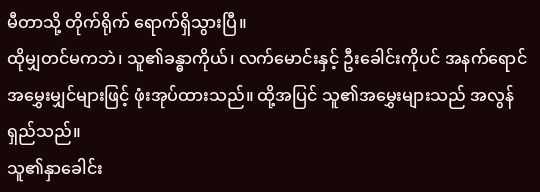မီတာသို့ တိုက်ရိုက် ရောက်ရှိသွားပြီ။
ထိုမျှတင်မကဘဲ၊ သူ၏ခန္ဓာကိုယ်၊ လက်မောင်းနှင့် ဦးခေါင်းကိုပင် အနက်ရောင် အမွှေးမျှင်များဖြင့် ဖုံးအုပ်ထားသည်။ ထို့အပြင် သူ၏အမွှေးများသည် အလွန်ရှည်သည်။
သူ၏နှာခေါင်း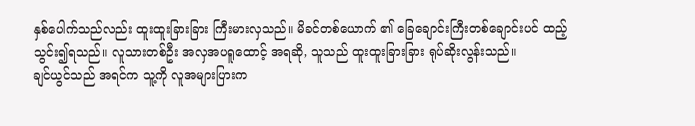နှစ်ပေါက်သည်လည်း ထူးထူးခြားခြား ကြီးမားလှသည်။ မိခင်တစ်ယောက် ၏ ခြေချောင်းကြီးတစ်ချောင်းပင် ထည့်သွင်း၍ရသည်။ လူသားတစ်ဦး အလှအပရူထောင့် အရဆို, သူသည် ထူးထူးခြားခြား ရုပ်ဆိုးလွန်းသည်။
ချင်ယွင်သည် အရင်က သူ့ကို လူအများပြားက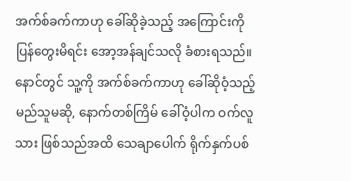အက်စ်ခက်ကာဟု ခေါ်ဆိုခဲ့သည့် အကြောင်းကို ပြန်တွေးမိရင်း အော့အန်ချင်သလို ခံစားရသည်။ နောင်တွင် သူ့ကို အက်စ်ခက်ကာဟု ခေါ်ဆိုဝံ့သည့် မည်သူမဆို, နောက်တစ်ကြိမ် ခေါ်ဝံ့ပါက ဝက်လူသား ဖြစ်သည်အထိ သေချာပေါက် ရိုက်နှက်ပစ်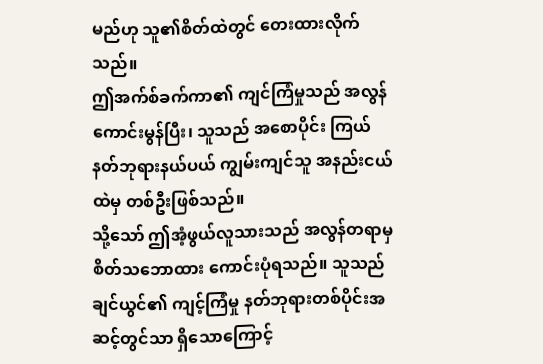မည်ဟု သူ၏စိတ်ထဲတွင် တေးထားလိုက်သည်။
ဤအက်စ်ခက်ကာ၏ ကျင်ကြံမှုသည် အလွန်ကောင်းမွန်ပြီး၊ သူသည် အစောပိုင်း ကြယ်နတ်ဘုရားနယ်ပယ် ကျွမ်းကျင်သူ အနည်းငယ်ထဲမှ တစ်ဦးဖြစ်သည်။
သို့သော် ဤအံ့ဖွယ်လူသားသည် အလွန်တရာမှ စိတ်သဘောထား ကောင်းပုံရသည်။ သူသည် ချင်ယွင်၏ ကျင့်ကြံမှု နတ်ဘုရားတစ်ပိုင်းအဆင့်တွင်သာ ရှိသောကြောင့်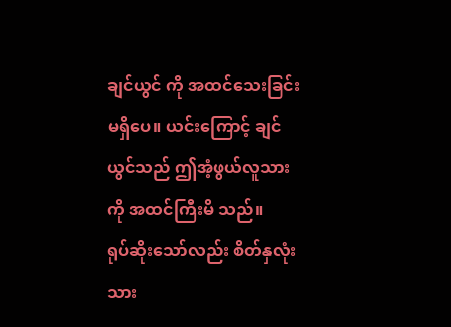ချင်ယွင် ကို အထင်သေးခြင်းမရှိပေ။ ယင်းကြောင့် ချင်ယွင်သည် ဤအံ့ဖွယ်လူသားကို အထင်ကြီးမိ သည်။
ရုပ်ဆိုးသော်လည်း စိတ်နှလုံးသား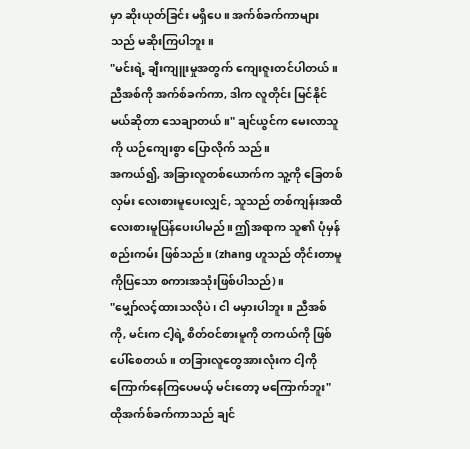မှာ ဆိုးယုတ်ခြင်း မရှိပေ။ အက်စ်ခက်ကာများသည် မဆိုးကြပါဘူး။
"မင်းရဲ့ ချီးကျူးမှုအတွက် ကျေးဇူးတင်ပါတယ်။ ညီအစ်ကို အက်စ်ခက်ကာ, ဒါက လူတိုင်း မြင်နိုင်မယ်ဆိုတာ သေချာတယ်။" ချင်ယွင်က မေးလာသူကို ယဉ်ကျေးစွာ ပြောလိုက် သည်။
အကယ်၍, အခြားလူတစ်ယောက်က သူ့ကို ခြေတစ်လှမ်း လေးစားမူပေးလျှင်, သူသည် တစ်ကျန်းအထိ လေးစားမူပြန်ပေးပါမည်။ ဤအရာက သူ၏ ပုံမှန် စည်းကမ်း ဖြစ်သည်။ (zhang ဟူသည် တိုင်းတာမူကိုပြသော စကားအသုံးဖြစ်ပါသည်)။
"မျှော်လင့်ထားသလိုပဲ၊ ငါ မမှားပါဘူး။ ညီအစ်ကို, မင်းက ငါ့ရဲ့ စိတ်ဝင်စားမူကို တကယ်ကို ဖြစ်ပေါ်စေတယ်။ တခြားလူတွေအားလုံးက ငါ့ကို ကြောက်နေကြပေမယ့် မင်းတော့ မကြောက်ဘူး" ထိုအက်စ်ခက်ကာသည် ချင်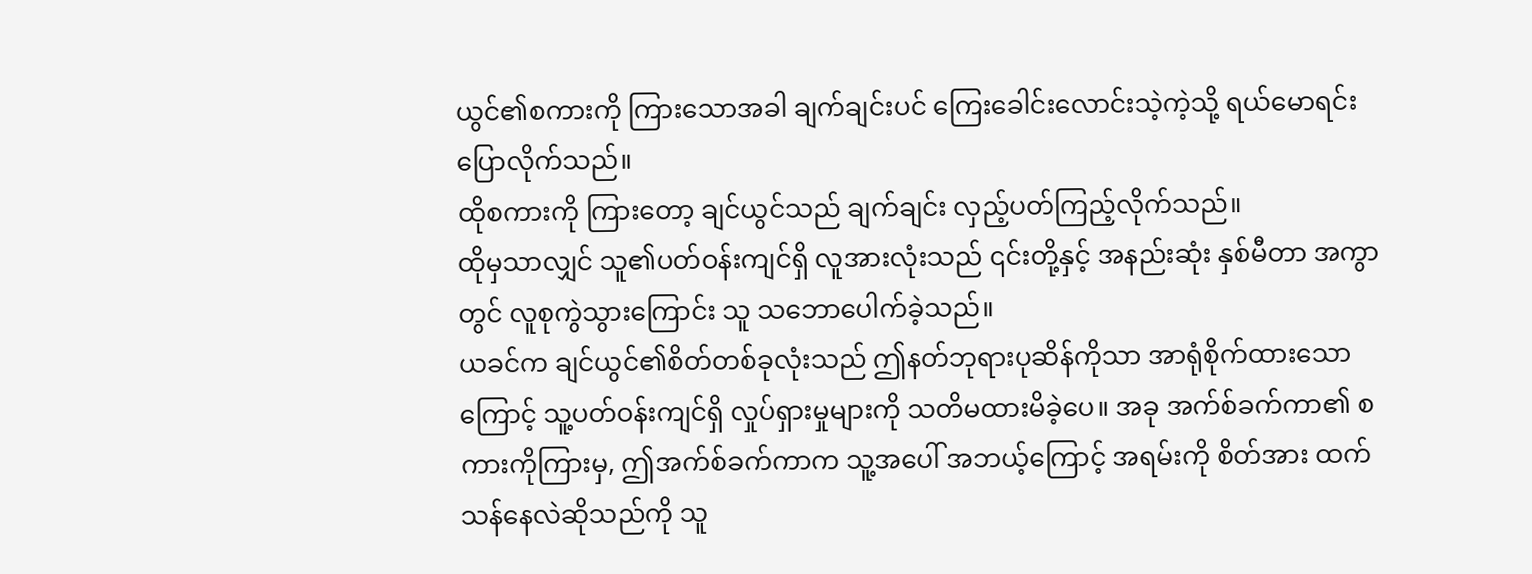ယွင်၏စကားကို ကြားသောအခါ ချက်ချင်းပင် ကြေးခေါင်းလောင်းသဲ့ကဲ့သို့ ရယ်မောရင်း ပြောလိုက်သည်။
ထိုစကားကို ကြားတော့ ချင်ယွင်သည် ချက်ချင်း လှည့်ပတ်ကြည့်လိုက်သည်။
ထိုမှသာလျှင် သူ၏ပတ်ဝန်းကျင်ရှိ လူအားလုံးသည် ၎င်းတို့နှင့် အနည်းဆုံး နှစ်မီတာ အကွာတွင် လူစုကွဲသွားကြောင်း သူ သဘောပေါက်ခဲ့သည်။
ယခင်က ချင်ယွင်၏စိတ်တစ်ခုလုံးသည် ဤနတ်ဘုရားပုဆိန်ကိုသာ အာရုံစိုက်ထားသော ကြောင့် သူ့ပတ်ဝန်းကျင်ရှိ လှုပ်ရှားမှုများကို သတိမထားမိခဲ့ပေ။ အခု အက်စ်ခက်ကာ၏ စကားကိုကြားမှ, ဤအက်စ်ခက်ကာက သူ့အပေါ် အဘယ့်ကြောင့် အရမ်းကို စိတ်အား ထက်သန်နေလဲဆိုသည်ကို သူ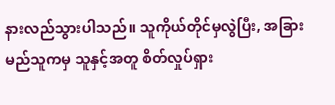နားလည်သွားပါသည်။ သူကိုယ်တိုင်မှလွဲပြီး, အခြား မည်သူကမှ သူနှင့်အတူ စိတ်လှုပ်ရှား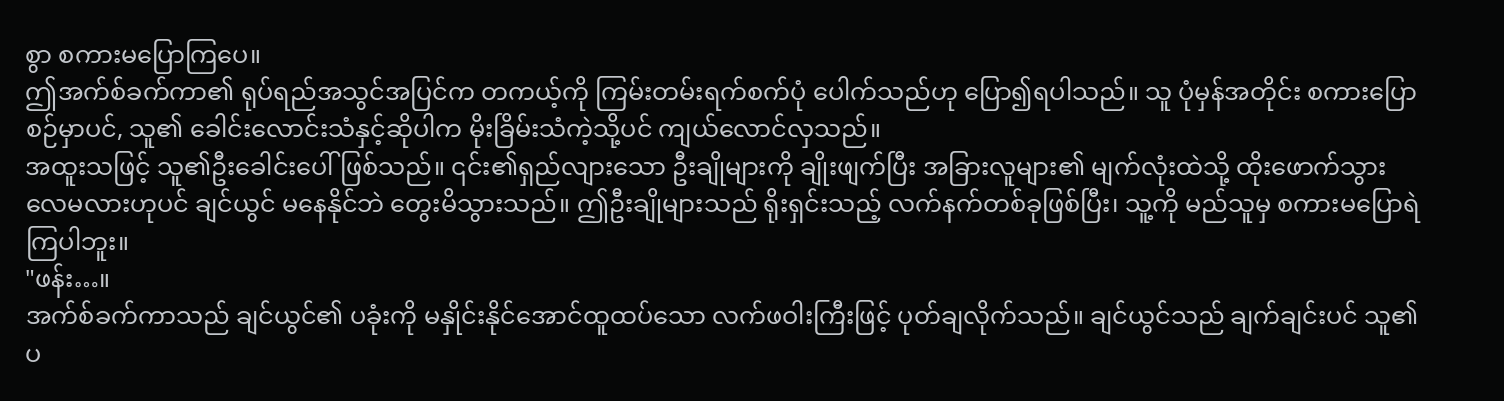စွာ စကားမပြောကြပေ။
ဤအက်စ်ခက်ကာ၏ ရုပ်ရည်အသွင်အပြင်က တကယ့်ကို ကြမ်းတမ်းရက်စက်ပုံ ပေါက်သည်ဟု ပြော၍ရပါသည်။ သူ ပုံမှန်အတိုင်း စကားပြောစဉ်မှာပင်, သူ၏ ခေါင်းလောင်းသံနှင့်ဆိုပါက မိုးခြိမ်းသံကဲ့သို့ပင် ကျယ်လောင်လှသည်။
အထူးသဖြင့် သူ၏ဦးခေါင်းပေါ် ဖြစ်သည်။ ၎င်း၏ရှည်လျားသော ဦးချိုများကို ချိုးဖျက်ပြီး အခြားလူများ၏ မျက်လုံးထဲသို့ ထိုးဖောက်သွားလေမလားဟုပင် ချင်ယွင် မနေနိုင်ဘဲ တွေးမိသွားသည်။ ဤဦးချိုများသည် ရိုးရှင်းသည့် လက်နက်တစ်ခုဖြစ်ပြီး၊ သူ့ကို မည်သူမှ စကားမပြောရဲကြပါဘူး။
"ဖန်း…။
အက်စ်ခက်ကာသည် ချင်ယွင်၏ ပခုံးကို မနှိုင်းနိုင်အောင်ထူထပ်သော လက်ဖဝါးကြီးဖြင့် ပုတ်ချလိုက်သည်။ ချင်ယွင်သည် ချက်ချင်းပင် သူ၏ပ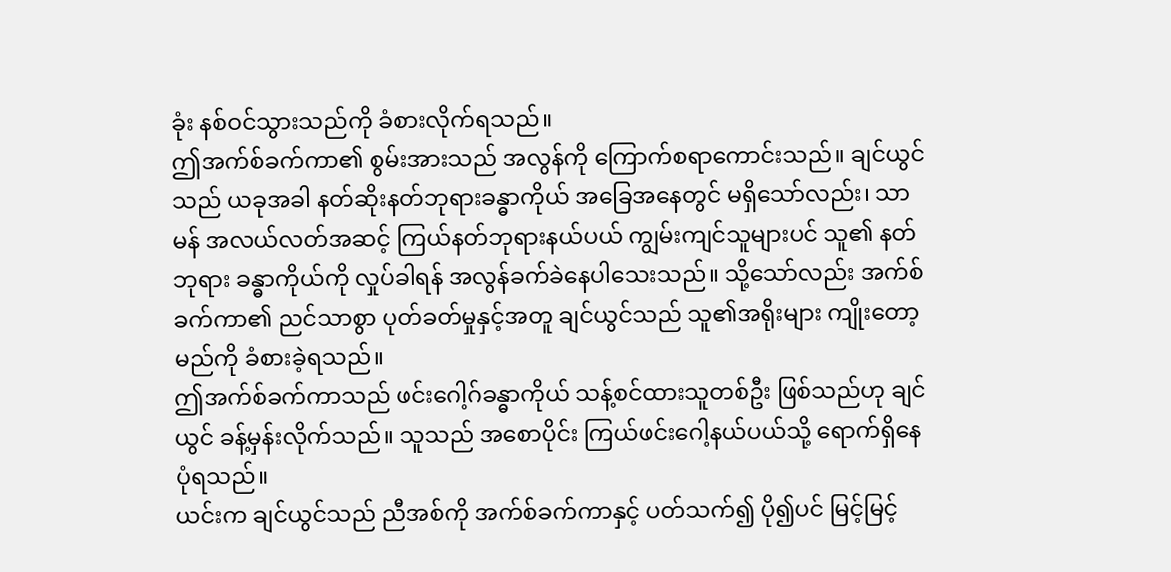ခုံး နစ်ဝင်သွားသည်ကို ခံစားလိုက်ရသည်။
ဤအက်စ်ခက်ကာ၏ စွမ်းအားသည် အလွန်ကို ကြောက်စရာကောင်းသည်။ ချင်ယွင်သည် ယခုအခါ နတ်ဆိုးနတ်ဘုရားခန္ဓာကိုယ် အခြေအနေတွင် မရှိသော်လည်း၊ သာမန် အလယ်လတ်အဆင့် ကြယ်နတ်ဘုရားနယ်ပယ် ကျွမ်းကျင်သူများပင် သူ၏ နတ်ဘုရား ခန္ဓာကိုယ်ကို လှုပ်ခါရန် အလွန်ခက်ခဲနေပါသေးသည်။ သို့သော်လည်း အက်စ်ခက်ကာ၏ ညင်သာစွာ ပုတ်ခတ်မှုနှင့်အတူ ချင်ယွင်သည် သူ၏အရိုးများ ကျိုးတော့မည်ကို ခံစားခဲ့ရသည်။
ဤအက်စ်ခက်ကာသည် ဖင်းဂေါ့ဂ်ခန္ဓာကိုယ် သန့်စင်ထားသူတစ်ဦး ဖြစ်သည်ဟု ချင်ယွင် ခန့်မှန်းလိုက်သည်။ သူသည် အစောပိုင်း ကြယ်ဖင်းဂေါ့နယ်ပယ်သို့ ရောက်ရှိနေပုံရသည်။
ယင်းက ချင်ယွင်သည် ညီအစ်ကို အက်စ်ခက်ကာနှင့် ပတ်သက်၍ ပို၍ပင် မြင့်မြင့်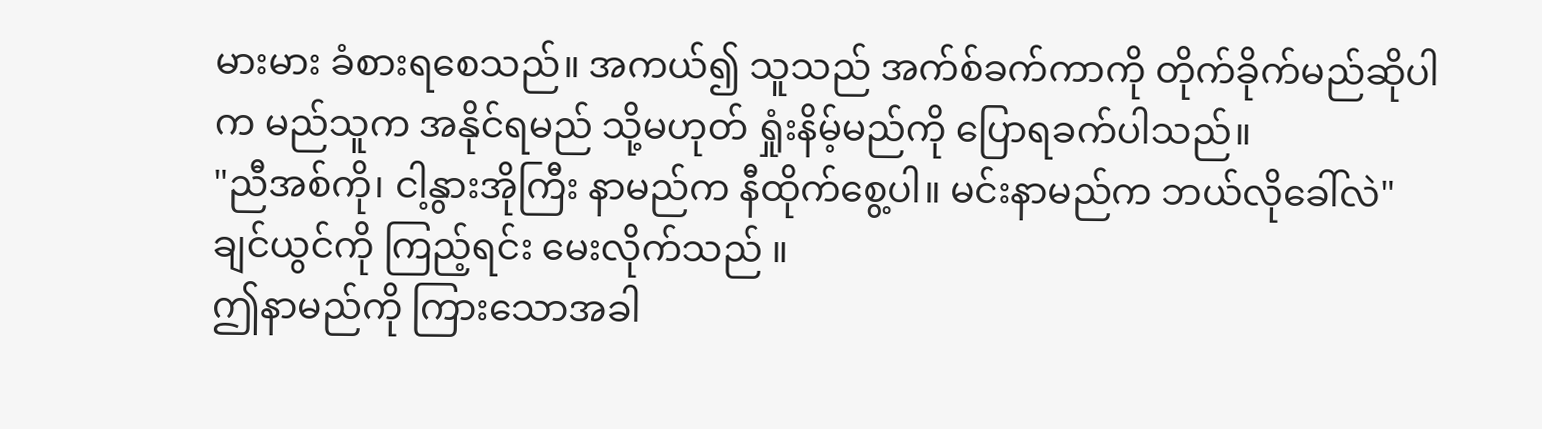မားမား ခံစားရစေသည်။ အကယ်၍ သူသည် အက်စ်ခက်ကာကို တိုက်ခိုက်မည်ဆိုပါက မည်သူက အနိုင်ရမည် သို့မဟုတ် ရှုံးနိမ့်မည်ကို ပြောရခက်ပါသည်။
"ညီအစ်ကို၊ ငါ့နွားအိုကြီး နာမည်က နီထိုက်စွေ့ပါ။ မင်းနာမည်က ဘယ်လိုခေါ်လဲ" ချင်ယွင်ကို ကြည့်ရင်း မေးလိုက်သည် ။
ဤနာမည်ကို ကြားသောအခါ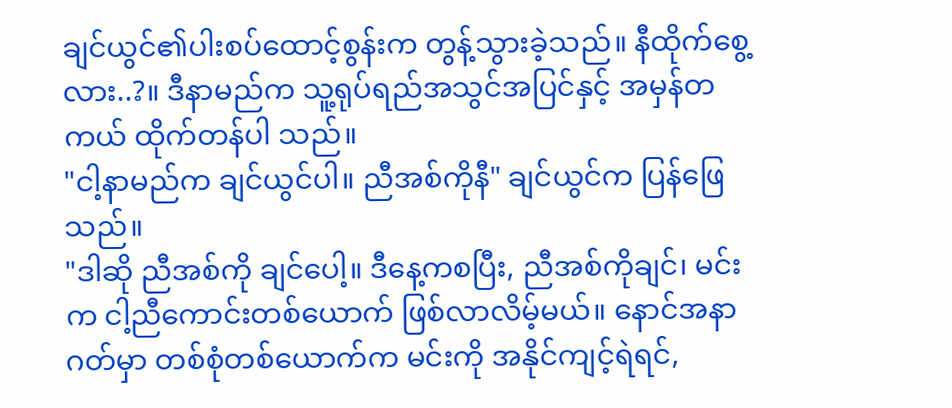ချင်ယွင်၏ပါးစပ်ထောင့်စွန်းက တွန့်သွားခဲ့သည်။ နီထိုက်စွေ့လား..?။ ဒီနာမည်က သူ့ရုပ်ရည်အသွင်အပြင်နှင့် အမှန်တကယ် ထိုက်တန်ပါ သည်။
"ငါ့နာမည်က ချင်ယွင်ပါ။ ညီအစ်ကိုနီ" ချင်ယွင်က ပြန်ဖြေသည်။
"ဒါဆို ညီအစ်ကို ချင်ပေါ့။ ဒီနေ့ကစပြီး, ညီအစ်ကိုချင်၊ မင်းက ငါ့ညီကောင်းတစ်ယောက် ဖြစ်လာလိမ့်မယ်။ နောင်အနာဂတ်မှာ တစ်စုံတစ်ယောက်က မင်းကို အနိုင်ကျင့်ရဲရင်,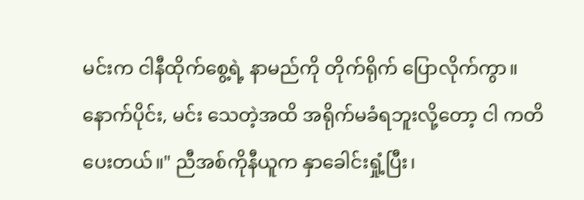မင်းက ငါနီထိုက်စွေ့ရဲ့ နာမည်ကို တိုက်ရိုက် ပြောလိုက်ကွာ။ နောက်ပိုင်း, မင်း သေတဲ့အထိ အရိုက်မခံရဘူးလို့တော့ ငါ ကတိပေးတယ်။" ညီအစ်ကိုနီယူက နှာခေါင်းရှုံ့ပြီး၊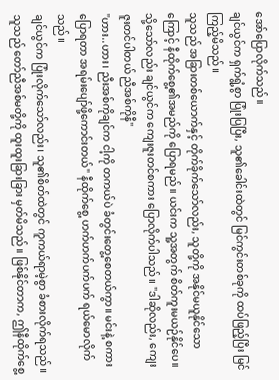အော်ပြောလိုက်သည်။
ချင်ယွင်က ရှက်ရွံ့စွာ ပြုံးပြပြီး, သူ၏ခေါင်းထဲတွင် မြင်ကွင်းတစ်ခုကို ထပ်ဖြည့်ပြီး မြင်ကြည့်မိသည်။
သူသည် အခြားတစ်ယောက်နှင့် တိုက်ခိုက်သော်လည်း, သူတို့ကို အနိုင်မယူနိုင်သော ကြောင့် နီထိုက်စွေ့၏အမည်ကို ပြောရမည်။ ယင်းက သူ့အတွက် စိတ်ကူးမယဉ်နိုင်ပေ။
သို့သော်လည်း ချင်ယွင်က ကျေးဇူးတင်စကား ပြောလိုက်ပါသည်။ "ဒါဆိုလည်း, ကျေးဇူးတင်ပါတယ် ညီအစ်ကိုနီ"
"ဟား..ဟား၊ ညီးအစ်ကိုချင်က ငါ့ကို တကယ်ပဲ ခံတွင်းတွေ့စေတယ်ကွာ။ မင်းနဲ့ စကားပြောရတာ အရမ်းပျော်ဖို့ကောင်းတယ်" နီထိုက်စွေ့ ဟက်ဟက်ပက်ပက် ရယ်မောလိုက်သည်။
ချင်ယွင်က ပြုံးလိုက်သော်လည်း၊ သူ၏စိတ်ထဲတွင် ကူကယ်ရာမဲ့စွာ ခံစားလိုက်ရသည်။
သူသည် တော်ညီအစ်မတို့ကို ထူးထူးခြားခြား မှတ်မိသည်။ ဖြစ်နိုင်တာက, ဤနီထိုက်စွေ့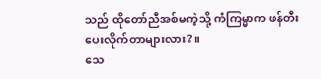သည် ထိုတော်ညီအစ်မကဲ့သို့ ကံကြမ္မာက ဖန်တီးပေးလိုက်တာများလား?။
သေ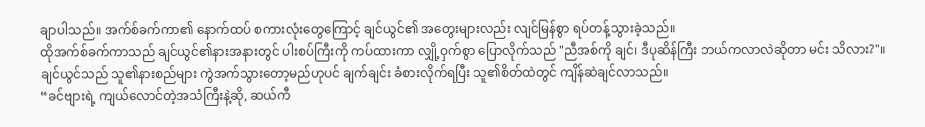ချာပါသည်။ အက်စ်ခက်ကာ၏ နောက်ထပ် စကားလုံးတွေကြောင့် ချင်ယွင်၏ အတွေးများလည်း လျင်မြန်စွာ ရပ်တန့်သွားခဲ့သည်။
ထိုအက်စ်ခက်ကာသည် ချင်ယွင်၏နားအနားတွင် ပါးစပ်ကြီးကို ကပ်ထားကာ လျှို့ဝှက်စွာ ပြောလိုက်သည် "ညီအစ်ကို ချင်၊ ဒီပုဆိန်ကြီး ဘယ်ကလာလဲဆိုတာ မင်း သိလား?"။
ချင်ယွင်သည် သူ၏နားစည်များ ကွဲအက်သွားတော့မည်ဟုပင် ချက်ချင်း ခံစားလိုက်ရပြီး သူ၏စိတ်ထဲတွင် ကျိန်ဆဲချင်လာသည်။
“ခင်ဗျားရဲ့ ကျယ်လောင်တဲ့အသံကြီးနဲ့ဆို, ဆယ်ကီ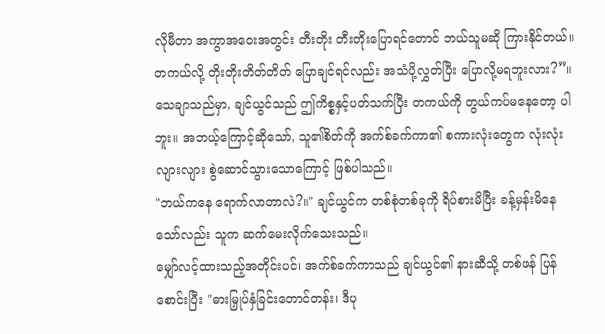လိုမီတာ အကွာအဝေးအတွင်း တီးတိုး တီးတိုးပြောရင်တောင် ဘယ်သူမဆို ကြားနိုင်တယ်။ တကယ်လို့ တိုးတိုးတိတ်တိတ် ပြောချင်ရင်လည်း အသံပို့လွှတ်ပြီး ပြောလို့မရဘူးလား?”။
သေချာသည်မှာ, ချင်ယွင်သည် ဤကိစ္စနှင့်ပတ်သက်ပြီး တကယ်ကို တွယ်ကပ်မနေတော့ ပါဘူး။ အဘယ့်ကြောင့်ဆိုသော်, သူ၏စိတ်ကို အက်စ်ခက်ကာ၏ စကားလုံးတွေက လုံးလုံး လျားလျား စွဲဆောင်သွားသောကြောင့် ဖြစ်ပါသည်။
"ဘယ်ကနေ ရောက်လာတာလဲ?။" ချင်ယွင်က တစ်စုံတစ်ခုကို ရိပ်စားမိပြီး ခန့်မှန်းမိနေ သော်လည်း သူက ဆက်မေးလိုက်သေးသည်။
မျှော်လင့်ထားသည့်အတိုင်းပင်၊ အက်စ်ခက်ကာသည် ချင်ယွင်၏ နားဆီသို့ တစ်ဖန် ပြန်စောင်းပြီး "ဓားမြှုပ်နှံခြင်းတောင်တန်း၊ ဒီပု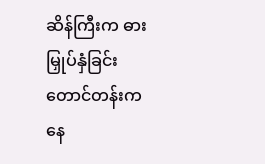ဆိန်ကြီးက ဓားမြှုပ်နှံခြင်း တောင်တန်းက နေ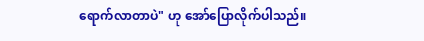ရောက်လာတာပဲ" ဟု အော်ပြောလိုက်ပါသည်။